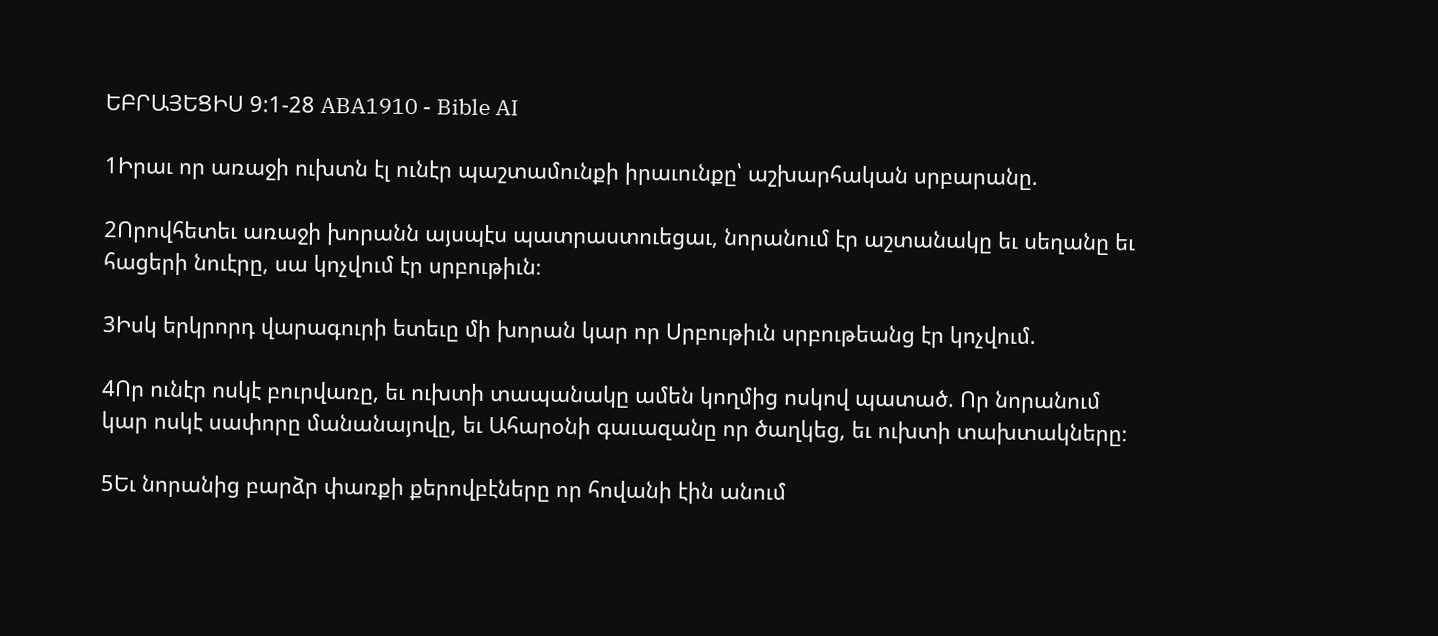ԵԲՐԱՅԵՑԻՍ 9:1-28 ABA1910 - Bible AI

1Իրաւ որ առաջի ուխտն էլ ունէր պաշտամունքի իրաւունքը՝ աշխարհական սրբարանը.

2Որովհետեւ առաջի խորանն այսպէս պատրաստուեցաւ, նորանում էր աշտանակը եւ սեղանը եւ հացերի նուէրը, սա կոչվում էր սրբութիւն։

3Իսկ երկրորդ վարագուրի ետեւը մի խորան կար որ Սրբութիւն սրբութեանց էր կոչվում.

4Որ ունէր ոսկէ բուրվառը, եւ ուխտի տապանակը ամեն կողմից ոսկով պատած. Որ նորանում կար ոսկէ սափորը մանանայովը, եւ Ահարօնի գաւազանը որ ծաղկեց, եւ ուխտի տախտակները։

5Եւ նորանից բարձր փառքի քերովբէները որ հովանի էին անում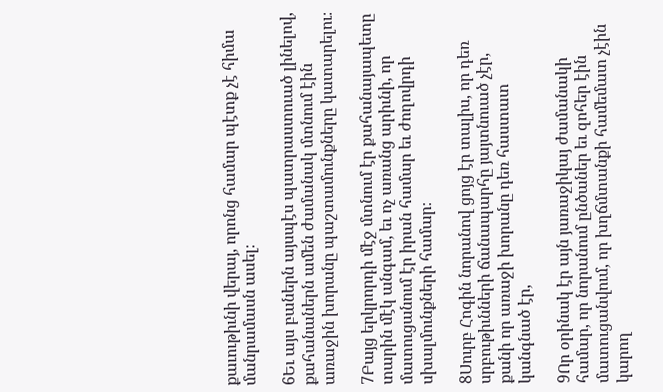քաւութիւնի վերայ, որոնց համար պէտք չէ հիմա մանրամասն ասել։

6Եւ այս բաներն այսպէս պատրաստուած լինելով, քահանաներն ամեն ժամանակ մտնում էին առաջին խորանը պաշտամունքները կատարելու։

7Բայց երկրորդի մէջ մտնում էր քահանայապետը տարին մէկ անգամ, եւ ոչ առանց արիւնի, որ մատուցանում էր իրան համար եւ ժողովրդի սխալմունքների համար։

8Սուրբ Հոգին նորանով ցոյց էր տալիս, որ դեռ սրբութիւնների ճանապարհը յայտնուած չէր, քանի որ առաջի խորանը դեռ հաստատ կանգնած էր,

9Որ օրինակ էր այն յառաջիկայ ժամանակի համար, որ նորանում ընծաներ եւ զոհեր էին մատուցանվում, որ խղճմտանքի համեմատ չէին կարող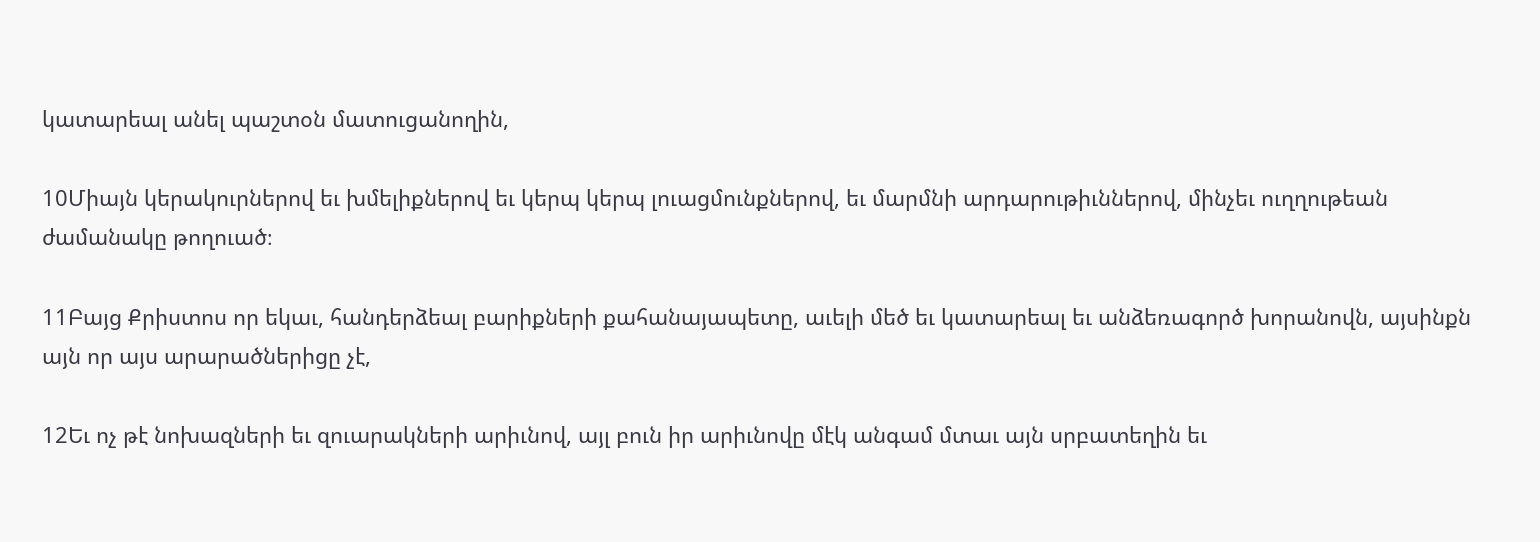կատարեալ անել պաշտօն մատուցանողին,

10Միայն կերակուրներով եւ խմելիքներով եւ կերպ կերպ լուացմունքներով, եւ մարմնի արդարութիւններով, մինչեւ ուղղութեան ժամանակը թողուած։

11Բայց Քրիստոս որ եկաւ, հանդերձեալ բարիքների քահանայապետը, աւելի մեծ եւ կատարեալ եւ անձեռագործ խորանովն, այսինքն այն որ այս արարածներիցը չէ,

12Եւ ոչ թէ նոխազների եւ զուարակների արիւնով, այլ բուն իր արիւնովը մէկ անգամ մտաւ այն սրբատեղին եւ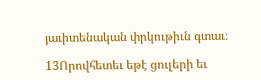յաւիտենական փրկութիւն գտաւ։

13Որովհետեւ եթէ ցուլերի եւ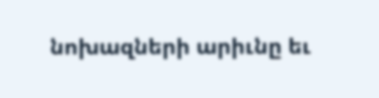նոխազների արիւնը եւ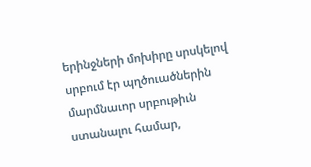երինջների մոխիրը սրսկելով սրբում էր պղծուածներին մարմնաւոր սրբութիւն ստանալու համար,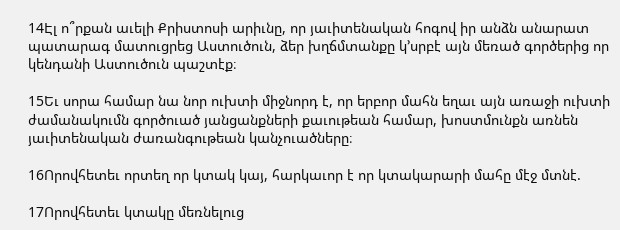14Էլ ո՞րքան աւելի Քրիստոսի արիւնը, որ յաւիտենական հոգով իր անձն անարատ պատարագ մատուցրեց Աստուծուն, ձեր խղճմտանքը կ’սրբէ այն մեռած գործերից որ կենդանի Աստուծուն պաշտէք։

15Եւ սորա համար նա նոր ուխտի միջնորդ է, որ երբոր մահն եղաւ այն առաջի ուխտի ժամանակումն գործուած յանցանքների քաւութեան համար, խոստմունքն առնեն յաւիտենական ժառանգութեան կանչուածները։

16Որովհետեւ որտեղ որ կտակ կայ, հարկաւոր է որ կտակարարի մահը մէջ մտնէ.

17Որովհետեւ կտակը մեռնելուց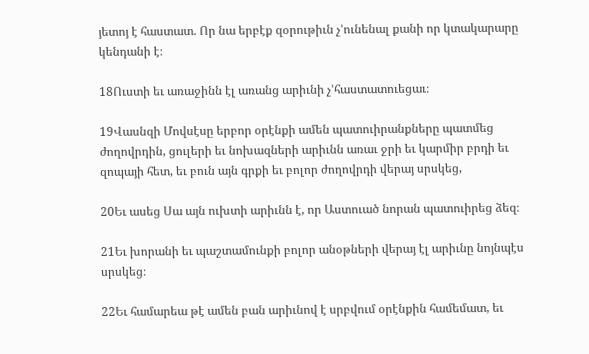յետոյ է հաստատ. Որ նա երբէք զօրութիւն չ’ունենալ քանի որ կտակարարը կենդանի է։

18Ուստի եւ առաջինն էլ առանց արիւնի չ’հաստատուեցաւ։

19Վասնզի Մովսէսը երբոր օրէնքի ամեն պատուիրանքները պատմեց ժողովրդին, ցուլերի եւ նոխազների արիւնն առաւ ջրի եւ կարմիր բրդի եւ զոպայի հետ, եւ բուն այն գրքի եւ բոլոր ժողովրդի վերայ սրսկեց,

20Եւ ասեց Սա այն ուխտի արիւնն է, որ Աստուած նորան պատուիրեց ձեզ։

21Եւ խորանի եւ պաշտամունքի բոլոր անօթների վերայ էլ արիւնը նոյնպէս սրսկեց։

22Եւ համարեա թէ ամեն բան արիւնով է սրբվում օրէնքին համեմատ, եւ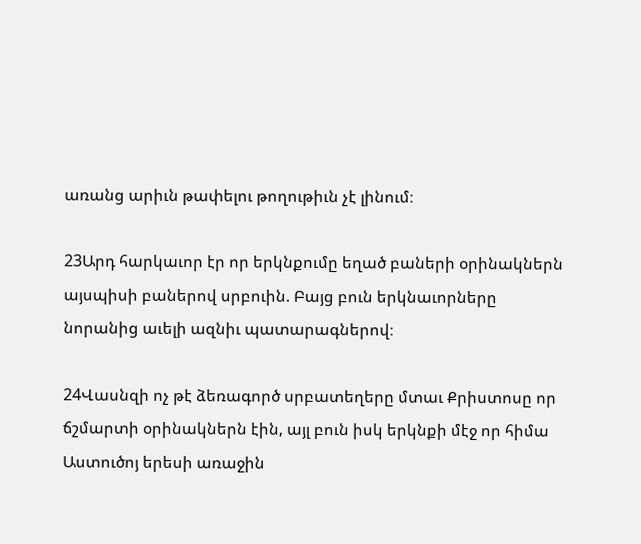առանց արիւն թափելու թողութիւն չէ լինում։

23Արդ հարկաւոր էր որ երկնքումը եղած բաների օրինակներն այսպիսի բաներով սրբուին. Բայց բուն երկնաւորները նորանից աւելի ազնիւ պատարագներով։

24Վասնզի ոչ թէ ձեռագործ սրբատեղերը մտաւ Քրիստոսը որ ճշմարտի օրինակներն էին, այլ բուն իսկ երկնքի մէջ որ հիմա Աստուծոյ երեսի առաջին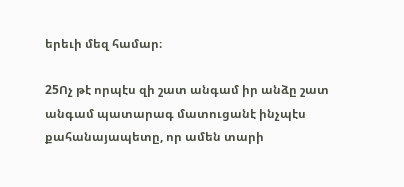երեւի մեզ համար։

25Ոչ թէ որպէս զի շատ անգամ իր անձը շատ անգամ պատարագ մատուցանէ ինչպէս քահանայապետը, որ ամեն տարի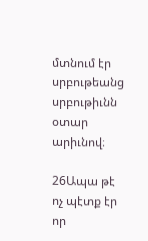մտնում էր սրբութեանց սրբութիւնն օտար արիւնով։

26Ապա թէ ոչ պէտք էր որ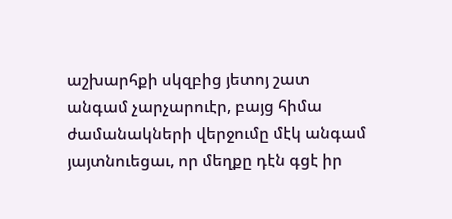աշխարհքի սկզբից յետոյ շատ անգամ չարչարուէր, բայց հիմա ժամանակների վերջումը մէկ անգամ յայտնուեցաւ, որ մեղքը դէն գցէ իր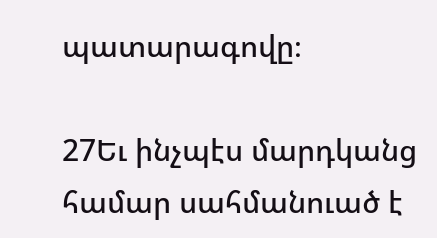պատարագովը։

27Եւ ինչպէս մարդկանց համար սահմանուած է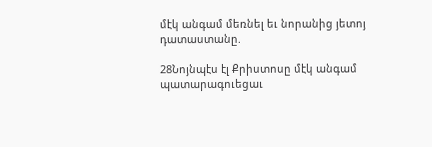մէկ անգամ մեռնել եւ նորանից յետոյ դատաստանը.

28Նոյնպէս էլ Քրիստոսը մէկ անգամ պատարագուեցաւ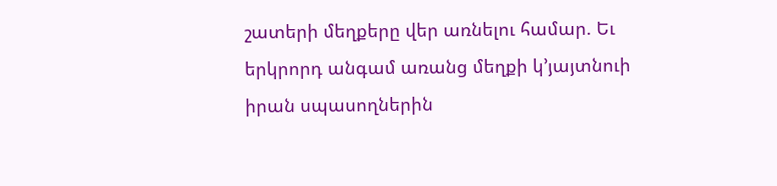շատերի մեղքերը վեր առնելու համար. Եւ երկրորդ անգամ առանց մեղքի կ’յայտնուի իրան սպասողներին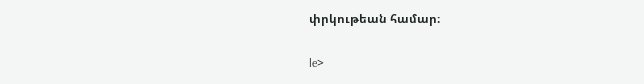փրկութեան համար։

le>